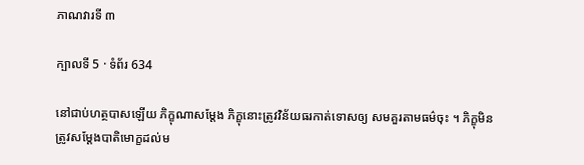ភាណវារទី ៣

ក្បាលទី 5 · ទំព័រ 634

នៅជាប់ហត្ថបាសឡើយ ភិក្ខុណាសម្តែង ភិក្ខុនោះត្រូវវិន័យធរកាត់ទោសឲ្យ សមគួរតាមធម៌ចុះ ។ ភិក្ខុមិនត្រូវសម្តែងបាតិមោក្ខដល់ម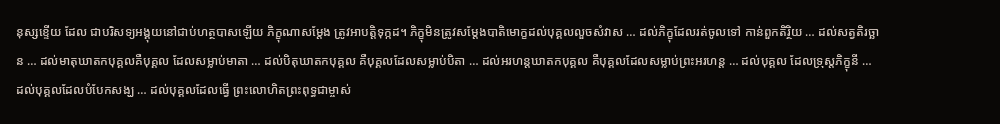នុស្សខ្ទើយ ដែល ជាបរិសទ្យអង្គុយនៅជាប់ហត្ថបាសឡើយ ភិក្ខុណាសម្តែង ត្រូវអាបត្តិទុក្កដ។ ភិក្ខុមិនត្រូវសម្តែងបាតិមោក្ខដល់បុគ្គលលួចសំវាស … ដល់ភិក្ខុដែលរត់ចូលទៅ កាន់ពួកតិរ្ថិយ … ដល់សត្វតិរច្ឆាន … ដល់មាតុឃាតកបុគ្គលគឺបុគ្គល ដែលសម្លាប់មាតា … ដល់បិតុឃាតកបុគ្គល គឺបុគ្គលដែលសម្លាប់បិតា … ដល់អរហន្តឃាតកបុគ្គល គឺបុគ្គលដែលសម្លាប់ព្រះអរហន្ត … ដល់បុគ្គល ដែលទ្រុស្តភិក្ខុនី … ដល់បុគ្គលដែលបំបែកសង្ឃ … ដល់បុគ្គលដែលធ្វើ ព្រះលោហិតព្រះពុទ្ធជាម្ចាស់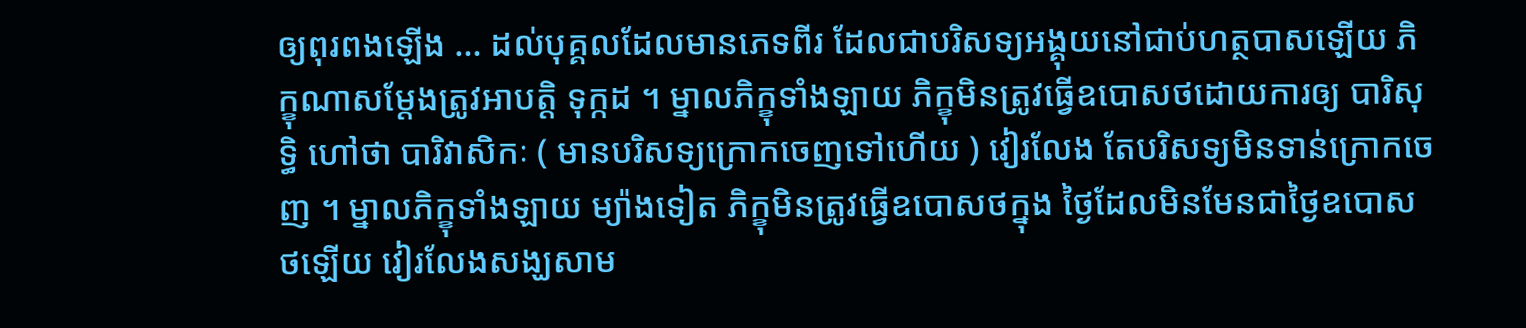ឲ្យពុរពងឡើង … ដល់បុគ្គលដែលមានភេទពីរ ដែលជាបរិសទ្យអង្គុយនៅជាប់ហត្ថបាសឡើយ ភិក្ខុណាសម្តែងត្រូវអាបត្តិ ទុក្កដ ។ ម្នាលភិក្ខុទាំងឡាយ ភិក្ខុមិនត្រូវធ្វើឧបោសថដោយការឲ្យ បារិសុទ្ធិ ហៅថា បារិវាសិកៈ ( មានបរិសទ្យក្រោកចេញទៅហើយ ) វៀរលែង តែបរិសទ្យមិនទាន់ក្រោកចេញ ។ ម្នាលភិក្ខុទាំងឡាយ ម្យ៉ាងទៀត ភិក្ខុមិនត្រូវធ្វើឧបោសថក្នុង ថ្ងៃដែលមិនមែនជាថ្ងៃឧបោសថឡើយ វៀរលែងសង្ឃសាម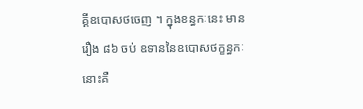គ្គីឧបោសថចេញ ។ ក្នុងខន្ធកៈនេះ មានរឿង ៨៦ ចប់ ឧទាននៃឧបោសថក្ខន្ធកៈនោះគឺ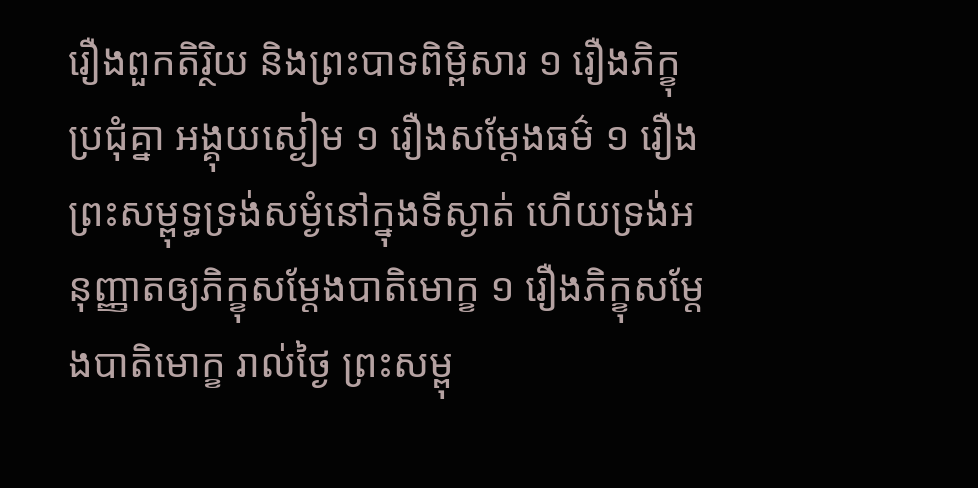រឿងពួកតិរ្ថិយ និងព្រះបាទពិម្ពិសារ ១ រឿងភិក្ខុប្រជុំគ្នា អង្គុយស្ងៀម ១ រឿងសម្តែងធម៌ ១ រឿងព្រះសម្ពុទ្ធទ្រង់សម្ងំនៅក្នុងទីស្ងាត់ ហើយទ្រង់អនុញ្ញាតឲ្យភិក្ខុសម្តែងបាតិមោក្ខ ១ រឿងភិក្ខុសម្តែងបាតិមោក្ខ រាល់ថ្ងៃ ព្រះសម្ពុ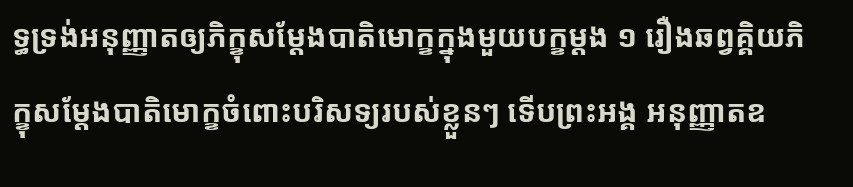ទ្ធទ្រង់អនុញ្ញាតឲ្យភិក្ខុសម្តែងបាតិមោក្ខក្នុងមួយបក្ខម្តង ១ រឿងឆព្វគ្គិយភិក្ខុសម្តែងបាតិមោក្ខចំពោះបរិសទ្យរបស់ខ្លួនៗ ទើបព្រះអង្គ អនុញ្ញាតឧ